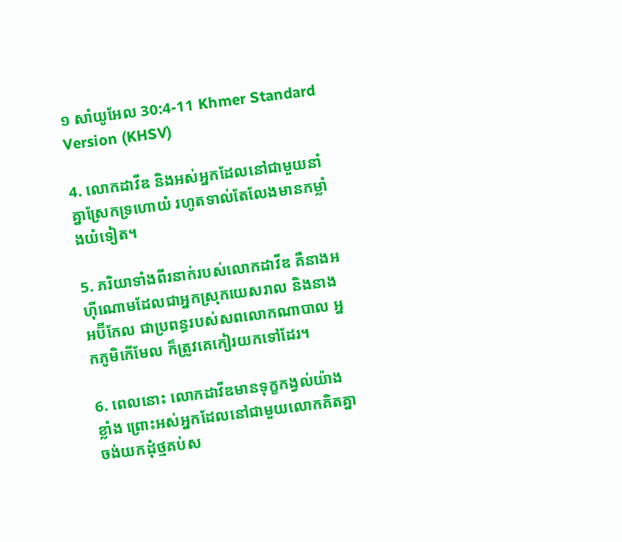១ សាំយូ‌អែល 30:4-11 Khmer Standard Version (KHSV)

4. លោកដាវីឌ និងអស់អ្នកដែលនៅជាមួយនាំគ្នាស្រែកទ្រហោយំ រហូតទាល់តែលែងមានកម្លាំងយំទៀត។

5. ភរិយាទាំងពីរនាក់របស់លោកដាវីឌ គឺនាងអហ៊ី‌ណោមដែលជាអ្នកស្រុកយេសរាល និងនាងអប៊ី‌កែល ជាប្រពន្ធរបស់សពលោកណាបាល អ្នកភូមិកើមែល ក៏ត្រូវគេកៀរយកទៅដែរ។

6. ពេលនោះ លោកដាវីឌមានទុក្ខកង្វល់យ៉ាងខ្លាំង ព្រោះអស់អ្នកដែលនៅជាមួយលោកគិតគ្នាចង់យកដុំថ្មគប់ស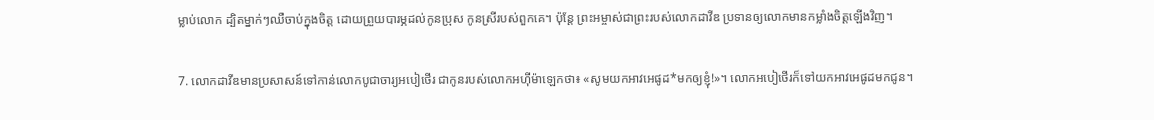ម្លាប់លោក ដ្បិតម្នាក់ៗឈឺចាប់ក្នុងចិត្ត ដោយព្រួយបារម្ភដល់កូនប្រុស កូនស្រីរបស់ពួកគេ។ ប៉ុន្តែ ព្រះ‌អម្ចាស់ជាព្រះរបស់លោកដាវីឌ ប្រទានឲ្យលោកមានកម្លាំងចិត្តឡើងវិញ។

7. លោកដាវីឌមានប្រសាសន៍ទៅកាន់លោកបូជា‌ចារ្យអបៀ‌ថើរ ជាកូនរបស់លោកអហ៊ី‌ម៉ាឡេកថា៖ «សូមយកអាវអេផូដ*មកឲ្យខ្ញុំ!»។ លោកអបៀ‌ថើរក៏ទៅយកអាវអេផូដមកជូន។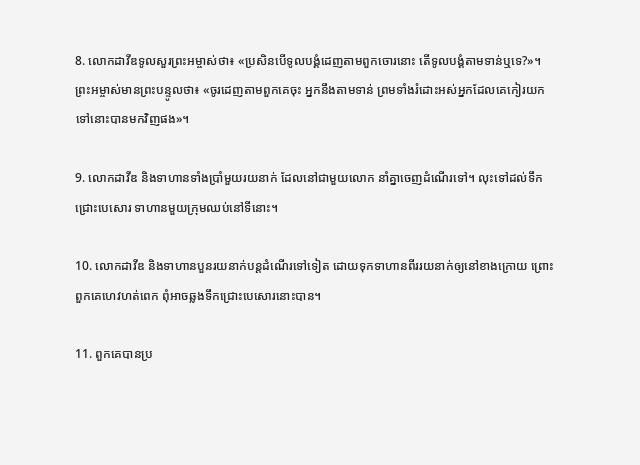8. លោកដាវីឌទូលសួរព្រះ‌អម្ចាស់ថា៖ «ប្រសិនបើទូលបង្គំដេញតាមពួកចោរនោះ តើទូលបង្គំតាមទាន់ឬទេ?»។ ព្រះ‌អម្ចាស់មានព្រះ‌បន្ទូលថា៖ «ចូរដេញតាមពួកគេចុះ អ្នកនឹងតាមទាន់ ព្រមទាំងរំដោះអស់អ្នកដែលគេកៀរយកទៅនោះបានមកវិញផង»។

9. លោកដាវីឌ និងទាហានទាំងប្រាំមួយរយនាក់ ដែលនៅជាមួយលោក នាំគ្នាចេញដំណើរទៅ។ លុះទៅដល់ទឹកជ្រោះបេសោរ ទាហានមួយក្រុមឈប់នៅទីនោះ។

10. លោកដាវីឌ និងទាហានបួនរយនាក់បន្តដំណើរទៅទៀត ដោយទុកទាហានពីររយនាក់ឲ្យនៅខាងក្រោយ ព្រោះពួកគេហេវ‌ហត់ពេក ពុំអាចឆ្លងទឹកជ្រោះបេសោរនោះបាន។

11. ពួកគេបានប្រ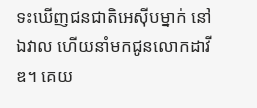ទះឃើញជន‌ជាតិអេស៊ីបម្នាក់ នៅឯវាល ហើយនាំមកជូនលោកដាវីឌ។ គេយ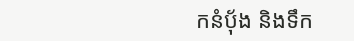កនំប៉័ង និងទឹក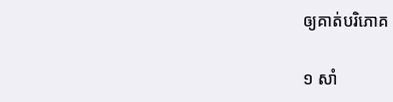ឲ្យគាត់បរិភោគ

១ សាំ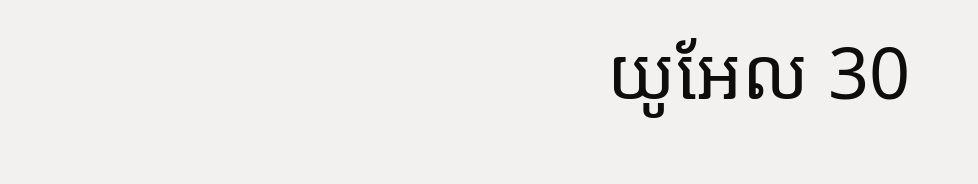យូ‌អែល 30